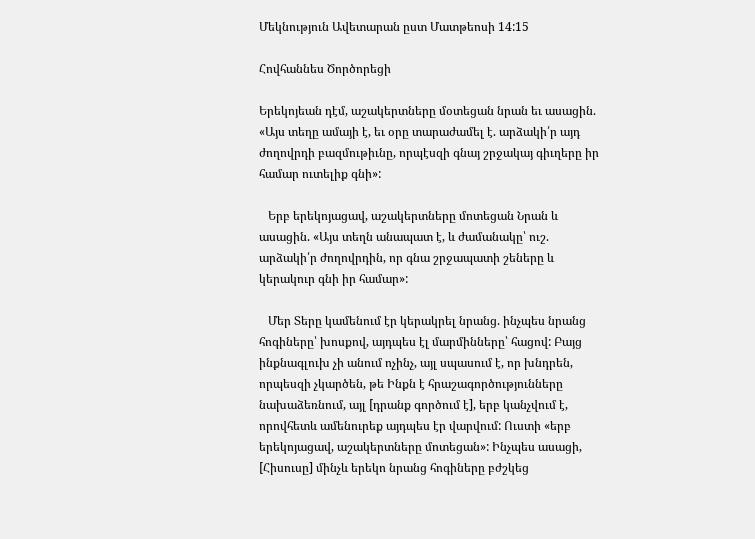Մեկնություն Ավետարան ըստ Մատթեոսի 14:15

Հովհաննես Ծործորեցի

Երեկոյեան դէմ, աշակերտները մօտեցան նրան եւ ասացին. «Այս տեղը ամայի է, եւ օրը տարաժամել է. արձակի՛ր այդ ժողովրդի բազմութիւնը, որպէսզի գնայ շրջակայ գիւղերը իր համար ուտելիք գնի»:

   Երբ երեկոյացավ, աշակերտները մոտեցան Նրան և ասացին. «Այս տեղն անապատ է, և ժամանակը՝ ուշ. արձակի՛ր ժողովրդին, որ գնա շրջապատի շեները և կերակուր գնի իր համար»:

   Մեր Տերը կամենում էր կերակրել նրանց. ինչպես նրանց հոգիները՝ խոսքով, այդպես էլ մարմինները՝ հացով: Բայց ինքնագլուխ չի անում ոչինչ, այլ սպասում է, որ խնդրեն, որպեսզի չկարծեն, թե Ինքն է հրաշագործությունները նախաձեռնում, այլ [դրանք գործում է], երբ կանչվում է, որովհետև ամենուրեք այդպես էր վարվում: Ուստի «երբ երեկոյացավ, աշակերտները մոտեցան»: Ինչպես ասացի, [Հիսուսը] մինչև երեկո նրանց հոգիները բժշկեց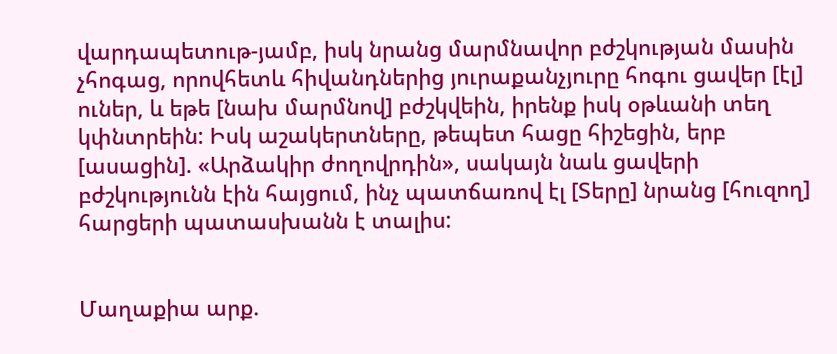վարդապետութ-յամբ, իսկ նրանց մարմնավոր բժշկության մասին չհոգաց, որովհետև հիվանդներից յուրաքանչյուրը հոգու ցավեր [էլ] ուներ, և եթե [նախ մարմնով] բժշկվեին, իրենք իսկ օթևանի տեղ կփնտրեին: Իսկ աշակերտները, թեպետ հացը հիշեցին, երբ [ասացին]. «Արձակիր ժողովրդին», սակայն նաև ցավերի բժշկությունն էին հայցում, ինչ պատճառով էլ [Տերը] նրանց [հուզող] հարցերի պատասխանն է տալիս:


Մաղաքիա արք.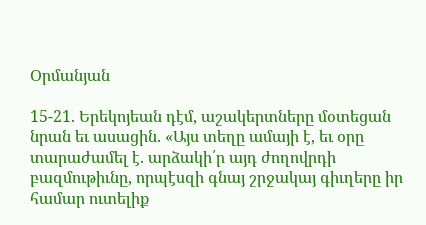Օրմանյան

15-21. Երեկոյեան դէմ, աշակերտները մօտեցան նրան եւ ասացին. «Այս տեղը ամայի է, եւ օրը տարաժամել է. արձակի՛ր այդ ժողովրդի բազմութիւնը, որպէսզի գնայ շրջակայ գիւղերը իր համար ուտելիք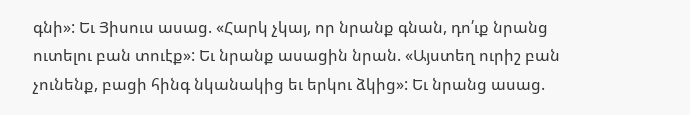գնի»: Եւ Յիսուս ասաց. «Հարկ չկայ, որ նրանք գնան, դո՛ւք նրանց ուտելու բան տուէք»: Եւ նրանք ասացին նրան. «Այստեղ ուրիշ բան չունենք, բացի հինգ նկանակից եւ երկու ձկից»: Եւ նրանց ասաց.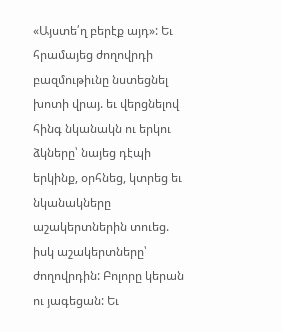«Այստե՛ղ բերէք այդ»: Եւ հրամայեց ժողովրդի բազմութիւնը նստեցնել խոտի վրայ. եւ վերցնելով հինգ նկանակն ու երկու ձկները՝ նայեց դէպի երկինք, օրհնեց, կտրեց եւ նկանակները աշակերտներին տուեց. իսկ աշակերտները՝ ժողովրդին: Բոլորը կերան ու յագեցան: Եւ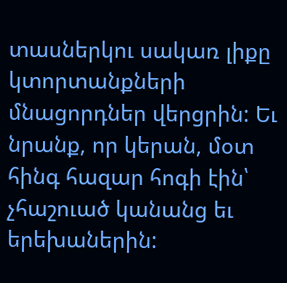տասներկու սակառ լիքը կտորտանքների մնացորդներ վերցրին: Եւ նրանք, որ կերան, մօտ հինգ հազար հոգի էին՝ չհաշուած կանանց եւ երեխաներին: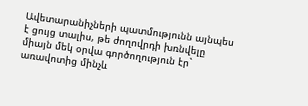Ավետարանիչների պատմությունն այնպես է ցույց տալիս, թե ժողովրդի խռնվելը միայն մեկ օրվա գործողություն էր` առավոտից մինչև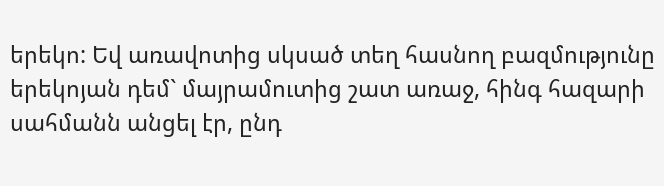երեկո: Եվ առավոտից սկսած տեղ հասնող բազմությունը երեկոյան դեմ` մայրամուտից շատ առաջ, հինգ հազարի սահմանն անցել էր, ընդ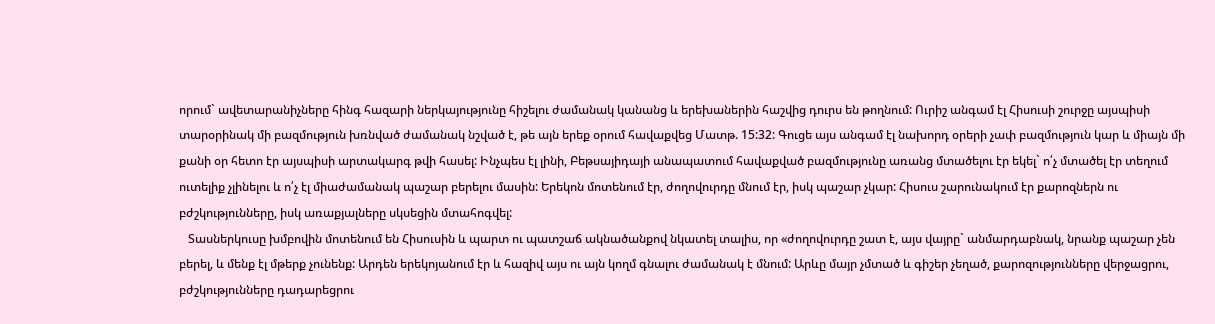որում` ավետարանիչները հինգ հազարի ներկայությունը հիշելու ժամանակ կանանց և երեխաներին հաշվից դուրս են թողնում: Ուրիշ անգամ էլ Հիսուսի շուրջը այսպիսի տարօրինակ մի բազմություն խռնված ժամանակ նշված է, թե այն երեք օրում հավաքվեց Մատթ. 15:32: Գուցե այս անգամ էլ նախորդ օրերի չափ բազմություն կար և միայն մի քանի օր հետո էր այսպիսի արտակարգ թվի հասել: Ինչպես էլ լինի, Բեթսայիդայի անապատում հավաքված բազմությունը առանց մտածելու էր եկել` ո՛չ մտածել էր տեղում ուտելիք չլինելու և ո՛չ էլ միաժամանակ պաշար բերելու մասին: Երեկոն մոտենում էր, ժողովուրդը մնում էր, իսկ պաշար չկար: Հիսուս շարունակում էր քարոզներն ու բժշկությունները, իսկ առաքյալները սկսեցին մտահոգվել:
   Տասներկուսը խմբովին մոտենում են Հիսուսին և պարտ ու պատշաճ ակնածանքով նկատել տալիս, որ «ժողովուրդը շատ է, այս վայրը` անմարդաբնակ, նրանք պաշար չեն բերել, և մենք էլ մթերք չունենք: Արդեն երեկոյանում էր և հազիվ այս ու այն կողմ գնալու ժամանակ է մնում: Արևը մայր չմտած և գիշեր չեղած, քարոզությունները վերջացրու, բժշկությունները դադարեցրու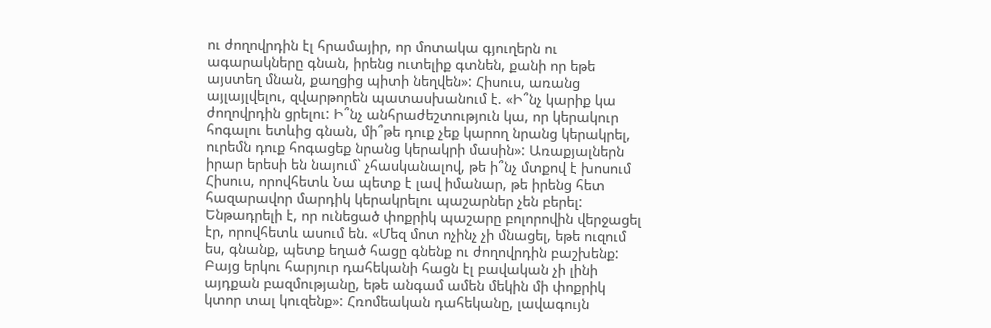ու ժողովրդին էլ հրամայիր, որ մոտակա գյուղերն ու ագարակները գնան, իրենց ուտելիք գտնեն, քանի որ եթե այստեղ մնան, քաղցից պիտի նեղվեն»: Հիսուս, առանց այլայլվելու, զվարթորեն պատասխանում է. «Ի՞նչ կարիք կա ժողովրդին ցրելու: Ի՞նչ անհրաժեշտություն կա, որ կերակուր հոգալու ետևից գնան, մի՞թե դուք չեք կարող նրանց կերակրել, ուրեմն դուք հոգացեք նրանց կերակրի մասին»: Առաքյալներն իրար երեսի են նայում` չհասկանալով, թե ի՞նչ մտքով է խոսում Հիսուս, որովհետև Նա պետք է լավ իմանար, թե իրենց հետ հազարավոր մարդիկ կերակրելու պաշարներ չեն բերել: Ենթադրելի է, որ ունեցած փոքրիկ պաշարը բոլորովին վերջացել էր, որովհետև ասում են. «Մեզ մոտ ոչինչ չի մնացել, եթե ուզում ես, գնանք, պետք եղած հացը գնենք ու ժողովրդին բաշխենք: Բայց երկու հարյուր դահեկանի հացն էլ բավական չի լինի այդքան բազմությանը, եթե անգամ ամեն մեկին մի փոքրիկ կտոր տալ կուզենք»: Հռոմեական դահեկանը, լավագույն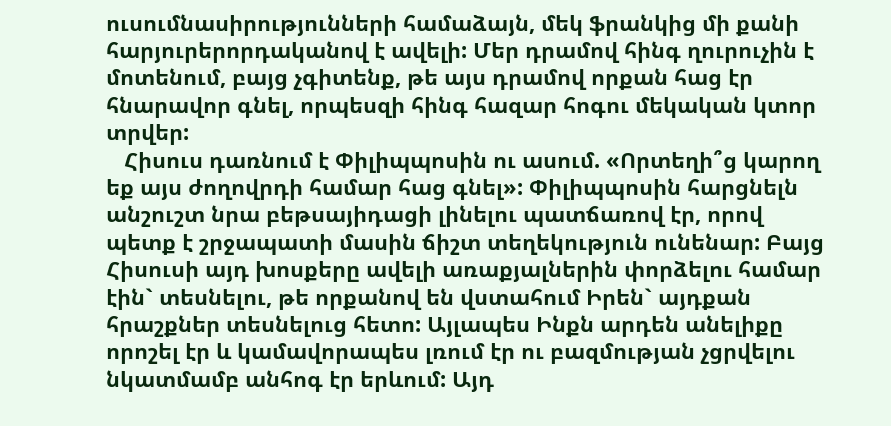ուսումնասիրությունների համաձայն, մեկ ֆրանկից մի քանի հարյուրերորդականով է ավելի: Մեր դրամով հինգ ղուրուչին է մոտենում, բայց չգիտենք, թե այս դրամով որքան հաց էր հնարավոր գնել, որպեսզի հինգ հազար հոգու մեկական կտոր տրվեր:
   Հիսուս դառնում է Փիլիպպոսին ու ասում. «Որտեղի՞ց կարող եք այս ժողովրդի համար հաց գնել»: Փիլիպպոսին հարցնելն անշուշտ նրա բեթսայիդացի լինելու պատճառով էր, որով պետք է շրջապատի մասին ճիշտ տեղեկություն ունենար: Բայց Հիսուսի այդ խոսքերը ավելի առաքյալներին փորձելու համար էին` տեսնելու, թե որքանով են վստահում Իրեն` այդքան հրաշքներ տեսնելուց հետո: Այլապես Ինքն արդեն անելիքը որոշել էր և կամավորապես լռում էր ու բազմության չցրվելու նկատմամբ անհոգ էր երևում: Այդ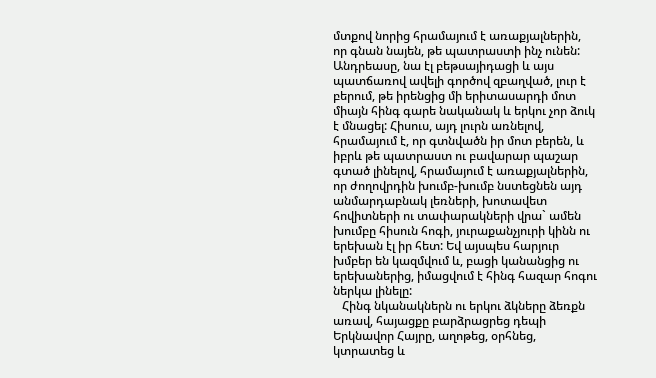մտքով նորից հրամայում է առաքյալներին, որ գնան նայեն, թե պատրաստի ինչ ունեն: Անդրեասը, նա էլ բեթսայիդացի և այս պատճառով ավելի գործով զբաղված, լուր է բերում, թե իրենցից մի երիտասարդի մոտ միայն հինգ գարե նականակ և երկու չոր ձուկ է մնացել: Հիսուս, այդ լուրն առնելով, հրամայում է, որ գտնվածն իր մոտ բերեն, և իբրև թե պատրաստ ու բավարար պաշար գտած լինելով, հրամայում է առաքյալներին, որ ժողովրդին խումբ-խումբ նստեցնեն այդ անմարդաբնակ լեռների, խոտավետ հովիտների ու տափարակների վրա` ամեն խումբը հիսուն հոգի, յուրաքանչյուրի կինն ու երեխան էլ իր հետ: Եվ այսպես հարյուր խմբեր են կազմվում և, բացի կանանցից ու երեխաներից, իմացվում է հինգ հազար հոգու ներկա լինելը:
   Հինգ նկանակներն ու երկու ձկները ձեռքն առավ, հայացքը բարձրացրեց դեպի Երկնավոր Հայրը, աղոթեց, օրհնեց, կտրատեց և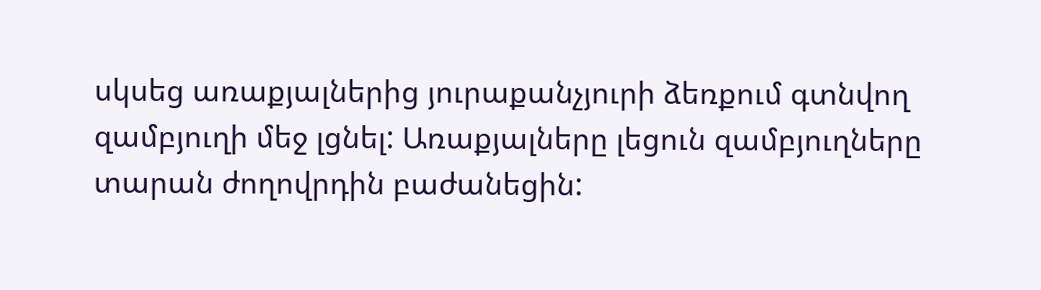սկսեց առաքյալներից յուրաքանչյուրի ձեռքում գտնվող զամբյուղի մեջ լցնել: Առաքյալները լեցուն զամբյուղները տարան ժողովրդին բաժանեցին: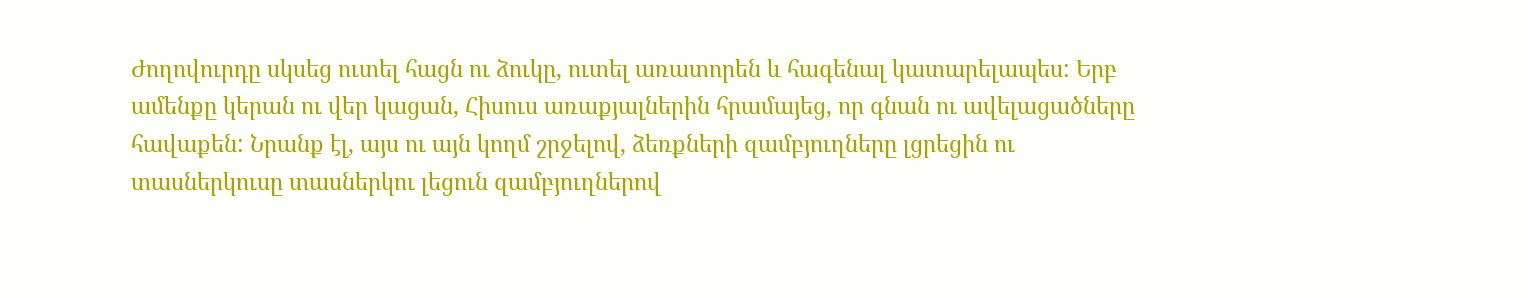Ժողովուրդը սկսեց ուտել հացն ու ձուկը, ուտել առատորեն և հագենալ կատարելապես: Երբ ամենքը կերան ու վեր կացան, Հիսուս առաքյալներին հրամայեց, որ գնան ու ավելացածները հավաքեն: Նրանք էլ, այս ու այն կողմ շրջելով, ձեռքների զամբյուղները լցրեցին ու տասներկուսը տասներկու լեցուն զամբյուղներով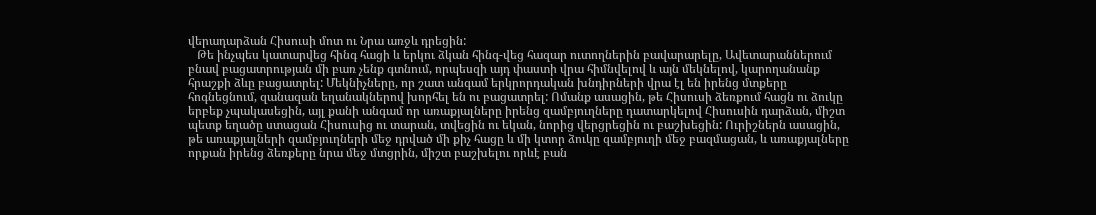վերադարձան Հիսուսի մոտ ու Նրա առջև դրեցին:
   Թե ինչպես կատարվեց հինգ հացի և երկու ձկան հինգ-վեց հազար ուտողներին բավարարելը, Ավետարաններում բնավ բացատրության մի բառ չենք գտնում, որպեսզի այդ փաստի վրա հիմնվելով և այն մեկնելով, կարողանանք հրաշքի ձևը բացատրել: Մեկնիչները, որ շատ անգամ երկրորդական խնդիրների վրա էլ են իրենց մտքերը հոգնեցնում, զանազան եղանակներով խորհել են ու բացատրել: Ոմանք ասացին, թե Հիսուսի ձեռքում հացն ու ձուկը երբեք չպակասեցին, այլ քանի անգամ որ առաքյալները իրենց զամբյուղները դատարկելով Հիսուսին դարձան, միշտ պետք եղածը ստացան Հիսուսից ու տարան, տվեցին ու եկան, նորից վերցրեցին ու բաշխեցին: Ուրիշներն ասացին, թե առաքյալների զամբյուղների մեջ դրված մի քիչ հացը և մի կտոր ձուկը զամբյուղի մեջ բազմացան, և առաքյալները որքան իրենց ձեռքերը նրա մեջ մտցրին, միշտ բաշխելու որևէ բան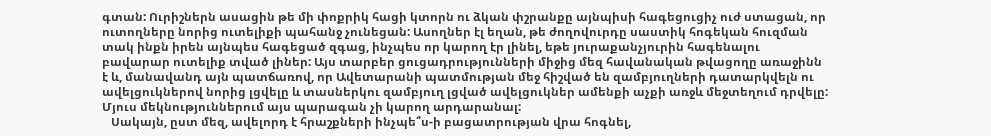գտան: Ուրիշներն ասացին թե մի փոքրիկ հացի կտորն ու ձկան փշրանքը այնպիսի հագեցուցիչ ուժ ստացան, որ ուտողները նորից ուտելիքի պահանջ չունեցան: Ասողներ էլ եղան, թե ժողովուրդը սաստիկ հոգեկան հուզման տակ ինքն իրեն այնպես հագեցած զգաց, ինչպես որ կարող էր լինել, եթե յուրաքանչյուրին հագենալու բավարար ուտելիք տված լիներ: Այս տարբեր ցուցադրությունների միջից մեզ հավանական թվացողը առաջինն է և, մանավանդ այն պատճառով, որ Ավետարանի պատմության մեջ հիշված են զամբյուղների դատարկվելն ու ավելցուկներով նորից լցվելը և տասներկու զամբյուղ լցված ավելցուկներ ամենքի աչքի առջև մեջտեղում դրվելը: Մյուս մեկնություններում այս պարագան չի կարող արդարանալ:
   Սակայն, ըստ մեզ, ավելորդ է հրաշքների ինչպե՞ս-ի բացատրության վրա հոգնել,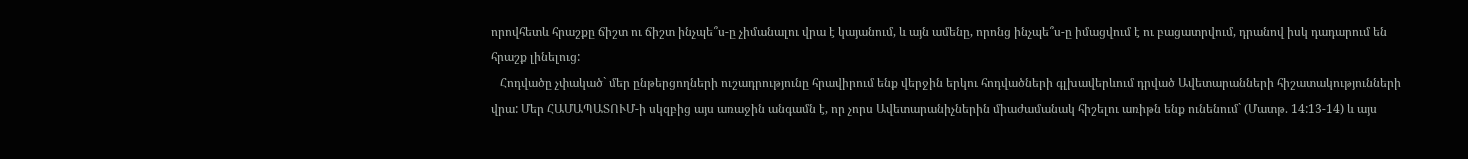որովհետև հրաշքը ճիշտ ու ճիշտ ինչպե՞ս-ը չիմանալու վրա է կայանում, և այն ամենը, որոնց ինչպե՞ս-ը իմացվում է ու բացատրվում, դրանով իսկ դադարում են հրաշք լինելուց:
   Հոդվածը չփակած` մեր ընթերցողների ուշադրությունը հրավիրում ենք վերջին երկու հոդվածների գլխավերևում դրված Ավետարանների հիշատակությունների վրա: Մեր ՀԱՄԱՊԱՏՈՒՄ-ի սկզբից այս առաջին անգամն է, որ չորս Ավետարանիչներին միաժամանակ հիշելու առիթն ենք ունենում` (Մատթ. 14:13-14) և այս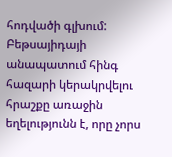հոդվածի գլխում: Բեթսայիդայի անապատում հինգ հազարի կերակրվելու հրաշքը առաջին եղելությունն է, որը չորս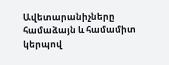Ավետարանիչները համաձայն և համամիտ կերպով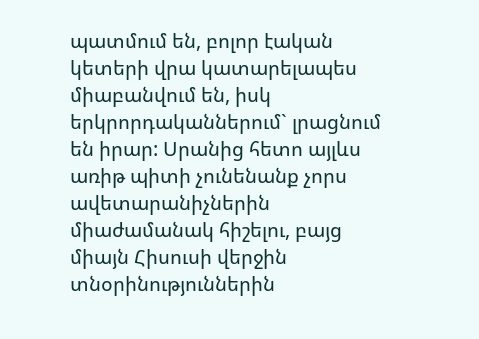պատմում են, բոլոր էական կետերի վրա կատարելապես միաբանվում են, իսկ երկրորդականներում` լրացնում են իրար: Սրանից հետո այլևս առիթ պիտի չունենանք չորս ավետարանիչներին միաժամանակ հիշելու, բայց միայն Հիսուսի վերջին տնօրինություններին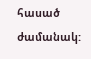հասած ժամանակ: